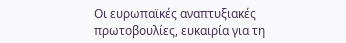Οι ευρωπαϊκές αναπτυξιακές πρωτοβουλίες, ευκαιρία για τη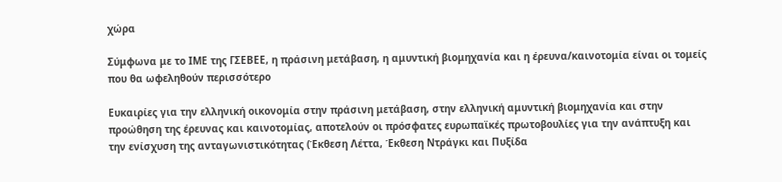χώρα

Σύμφωνα με το ΙΜΕ της ΓΣΕΒΕΕ, η πράσινη μετάβαση, η αμυντική βιομηχανία και η έρευνα/καινοτομία είναι οι τομείς που θα ωφεληθούν περισσότερο

Ευκαιρίες για την ελληνική οικονομία στην πράσινη μετάβαση, στην ελληνική αμυντική βιομηχανία και στην προώθηση της έρευνας και καινοτομίας, αποτελούν οι πρόσφατες ευρωπαϊκές πρωτοβουλίες για την ανάπτυξη και την ενίσχυση της ανταγωνιστικότητας (Έκθεση Λέττα, Έκθεση Ντράγκι και Πυξίδα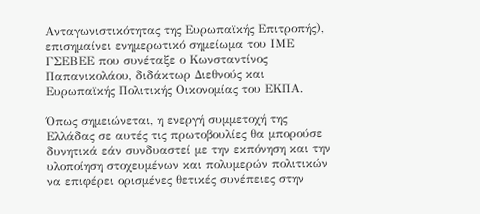Ανταγωνιστικότητας της Ευρωπαϊκής Επιτροπής), επισημαίνει ενημερωτικό σημείωμα του ΙΜΕ ΓΣΕΒΕΕ που συνέταξε ο Κωνσταντίνος Παπανικολάου, διδάκτωρ Διεθνούς και Ευρωπαϊκής Πολιτικής Οικονομίας του ΕΚΠΑ.

Όπως σημειώνεται, η ενεργή συμμετοχή της Ελλάδας σε αυτές τις πρωτοβουλίες θα μπορούσε δυνητικά εάν συνδυαστεί με την εκπόνηση και την υλοποίηση στοχευμένων και πολυμερών πολιτικών να επιφέρει ορισμένες θετικές συνέπειες στην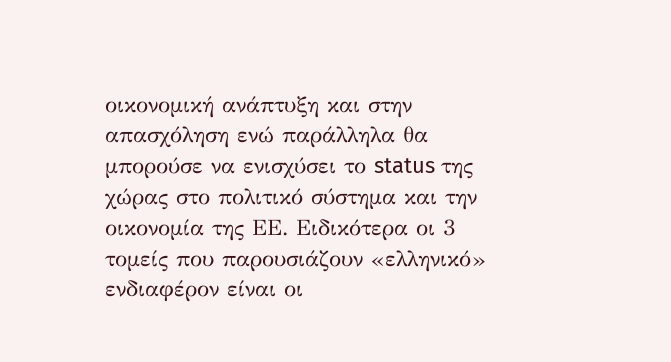οικονομική ανάπτυξη και στην απασχόληση ενώ παράλληλα θα μπορούσε να ενισχύσει το status της χώρας στο πολιτικό σύστημα και την οικονομία της ΕΕ. Ειδικότερα οι 3 τομείς που παρουσιάζουν «ελληνικό» ενδιαφέρον είναι οι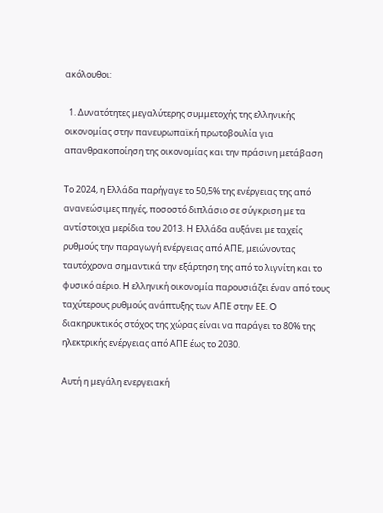ακόλουθοι:

  1. Δυνατότητες μεγαλύτερης συμμετοχής της ελληνικής οικονομίας στην πανευρωπαϊκή πρωτοβουλία για απανθρακοποίηση της οικονομίας και την πράσινη μετάβαση

Tο 2024, η Ελλάδα παρήγαγε το 50,5% της ενέργειας της από ανανεώσιμες πηγές, ποσοστό διπλάσιο σε σύγκριση με τα αντίστοιχα μερίδια του 2013. Η Ελλάδα αυξάνει με ταχείς ρυθμούς την παραγωγή ενέργειας από ΑΠΕ, μειώνοντας ταυτόχρονα σημαντικά την εξάρτηση της από το λιγνίτη και το φυσικό αέριο. H ελληνική οικονομία παρουσιάζει έναν από τους ταχύτερους ρυθμούς ανάπτυξης των ΑΠΕ στην ΕΕ. O διακηρυκτικός στόχος της χώρας είναι να παράγει το 80% της ηλεκτρικής ενέργειας από ΑΠΕ έως το 2030.

Αυτή η μεγάλη ενεργειακή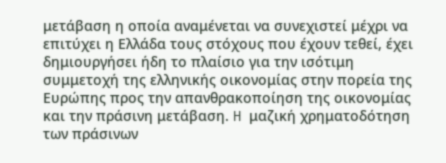μετάβαση η οποία αναμένεται να συνεχιστεί μέχρι να επιτύχει η Ελλάδα τους στόχους που έχουν τεθεί, έχει δημιουργήσει ήδη το πλαίσιο για την ισότιμη συμμετοχή της ελληνικής οικονομίας στην πορεία της Ευρώπης προς την απανθρακοποίηση της οικονομίας και την πράσινη μετάβαση. H μαζική χρηματοδότηση των πράσινων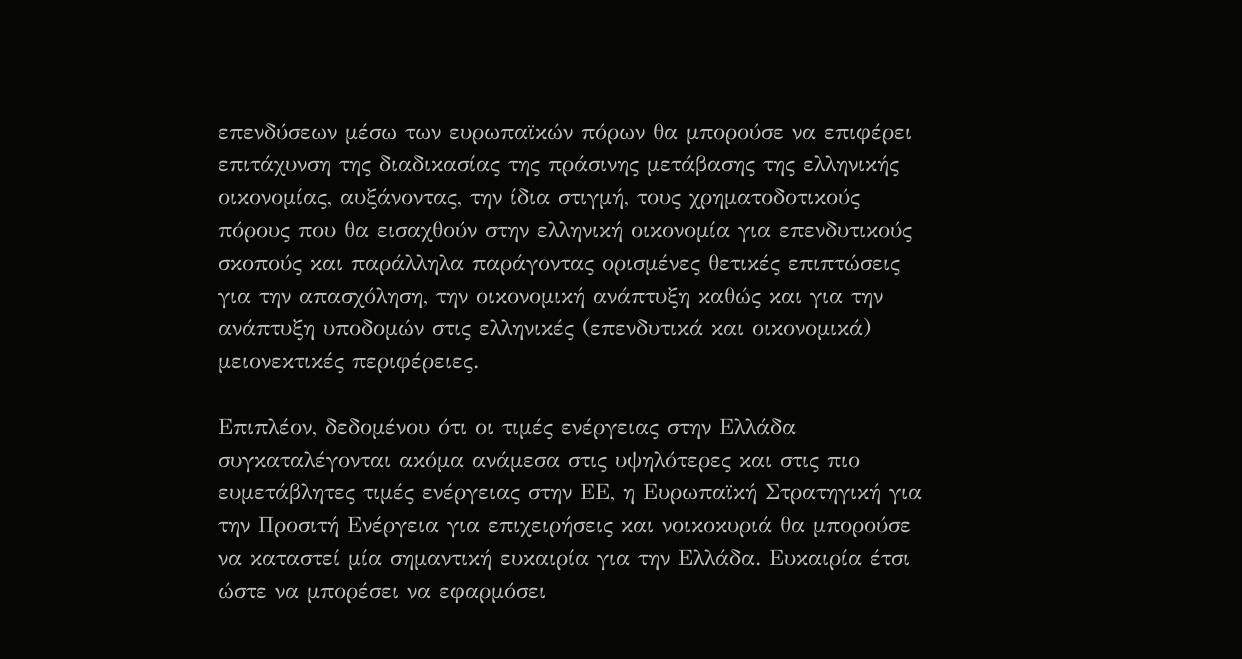επενδύσεων μέσω των ευρωπαϊκών πόρων θα μπορούσε να επιφέρει επιτάχυνση της διαδικασίας της πράσινης μετάβασης της ελληνικής οικονομίας, αυξάνοντας, την ίδια στιγμή, τους χρηματοδοτικούς πόρους που θα εισαχθούν στην ελληνική οικονομία για επενδυτικούς σκοπούς και παράλληλα παράγοντας ορισμένες θετικές επιπτώσεις για την απασχόληση, την οικονομική ανάπτυξη καθώς και για την ανάπτυξη υποδομών στις ελληνικές (επενδυτικά και οικονομικά) μειονεκτικές περιφέρειες.

Επιπλέον, δεδομένου ότι οι τιμές ενέργειας στην Ελλάδα συγκαταλέγονται ακόμα ανάμεσα στις υψηλότερες και στις πιο ευμετάβλητες τιμές ενέργειας στην ΕΕ, η Ευρωπαϊκή Στρατηγική για την Προσιτή Ενέργεια για επιχειρήσεις και νοικοκυριά θα μπορούσε να καταστεί μία σημαντική ευκαιρία για την Ελλάδα. Ευκαιρία έτσι ώστε να μπορέσει να εφαρμόσει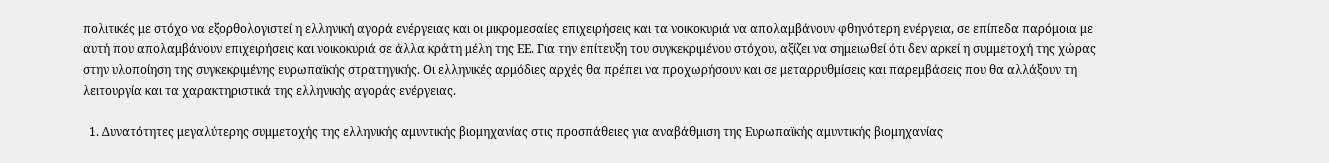πολιτικές με στόχο να εξορθολογιστεί η ελληνική αγορά ενέργειας και οι μικρομεσαίες επιχειρήσεις και τα νοικοκυριά να απολαμβάνουν φθηνότερη ενέργεια, σε επίπεδα παρόμοια με αυτή που απολαμβάνουν επιχειρήσεις και νοικοκυριά σε άλλα κράτη μέλη της ΕΕ. Για την επίτευξη του συγκεκριμένου στόχου, αξίζει να σημειωθεί ότι δεν αρκεί η συμμετοχή της χώρας στην υλοποίηση της συγκεκριμένης ευρωπαϊκής στρατηγικής. Οι ελληνικές αρμόδιες αρχές θα πρέπει να προχωρήσουν και σε μεταρρυθμίσεις και παρεμβάσεις που θα αλλάξουν τη λειτουργία και τα χαρακτηριστικά της ελληνικής αγοράς ενέργειας.

  1. Δυνατότητες μεγαλύτερης συμμετοχής της ελληνικής αμυντικής βιομηχανίας στις προσπάθειες για αναβάθμιση της Ευρωπαϊκής αμυντικής βιομηχανίας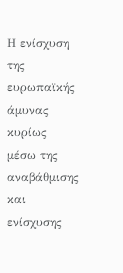Η ενίσχυση της ευρωπαϊκής άμυνας κυρίως μέσω της αναβάθμισης και ενίσχυσης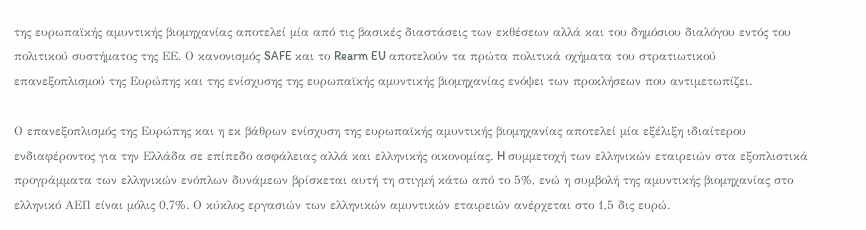της ευρωπαϊκής αμυντικής βιομηχανίας αποτελεί μία από τις βασικές διαστάσεις των εκθέσεων αλλά και του δημόσιου διαλόγου εντός του πολιτικού συστήματος της ΕΕ. Ο κανονισμός SAFE και το Rearm EU αποτελούν τα πρώτα πολιτικά οχήματα του στρατιωτικού επανεξοπλισμού της Ευρώπης και της ενίσχυσης της ευρωπαϊκής αμυντικής βιομηχανίας ενόψει των προκλήσεων που αντιμετωπίζει.

Ο επανεξοπλισμός της Ευρώπης και η εκ βάθρων ενίσχυση της ευρωπαϊκής αμυντικής βιομηχανίας αποτελεί μία εξέλιξη ιδιαίτερου ενδιαφέροντος για την Ελλάδα σε επίπεδο ασφάλειας αλλά και ελληνικής οικονομίας. H συμμετοχή των ελληνικών εταιρειών στα εξοπλιστικά προγράμματα των ελληνικών ενόπλων δυνάμεων βρίσκεται αυτή τη στιγμή κάτω από το 5%, ενώ η συμβολή της αμυντικής βιομηχανίας στο ελληνικό ΑΕΠ είναι μόλις 0,7%. Ο κύκλος εργασιών των ελληνικών αμυντικών εταιρειών ανέρχεται στο 1,5 δις ευρώ.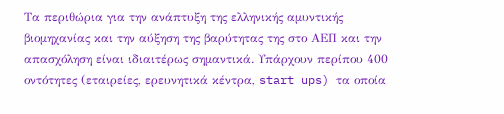Τα περιθώρια για την ανάπτυξη της ελληνικής αμυντικής βιομηχανίας και την αύξηση της βαρύτητας της στο ΑΕΠ και την απασχόληση είναι ιδιαιτέρως σημαντικά. Υπάρχουν περίπου 400 οντότητες (εταιρείες, ερευνητικά κέντρα, start ups) τα οποία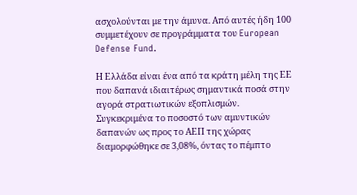ασχολούνται με την άμυνα. Από αυτές ήδη 100 συμμετέχουν σε προγράμματα του European Defense Fund.

Η Ελλάδα είναι ένα από τα κράτη μέλη της ΕΕ που δαπανά ιδιαιτέρως σημαντικά ποσά στην αγορά στρατιωτικών εξοπλισμών. Συγκεκριμένα το ποσοστό των αμυντικών δαπανών ως προς το ΑΕΠ της χώρας διαμορφώθηκε σε 3,08%, όντας το πέμπτο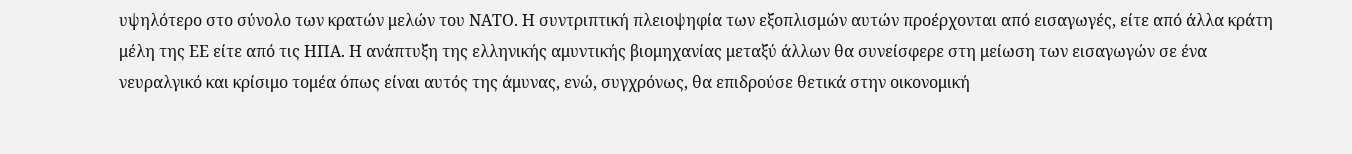υψηλότερο στο σύνολο των κρατών μελών του ΝΑΤΟ. Η συντριπτική πλειοψηφία των εξοπλισμών αυτών προέρχονται από εισαγωγές, είτε από άλλα κράτη μέλη της ΕΕ είτε από τις ΗΠΑ. Η ανάπτυξη της ελληνικής αμυντικής βιομηχανίας μεταξύ άλλων θα συνείσφερε στη μείωση των εισαγωγών σε ένα νευραλγικό και κρίσιμο τομέα όπως είναι αυτός της άμυνας, ενώ, συγχρόνως, θα επιδρούσε θετικά στην οικονομική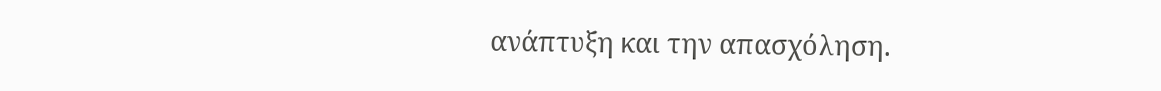ανάπτυξη και την απασχόληση.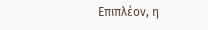Επιπλέον, η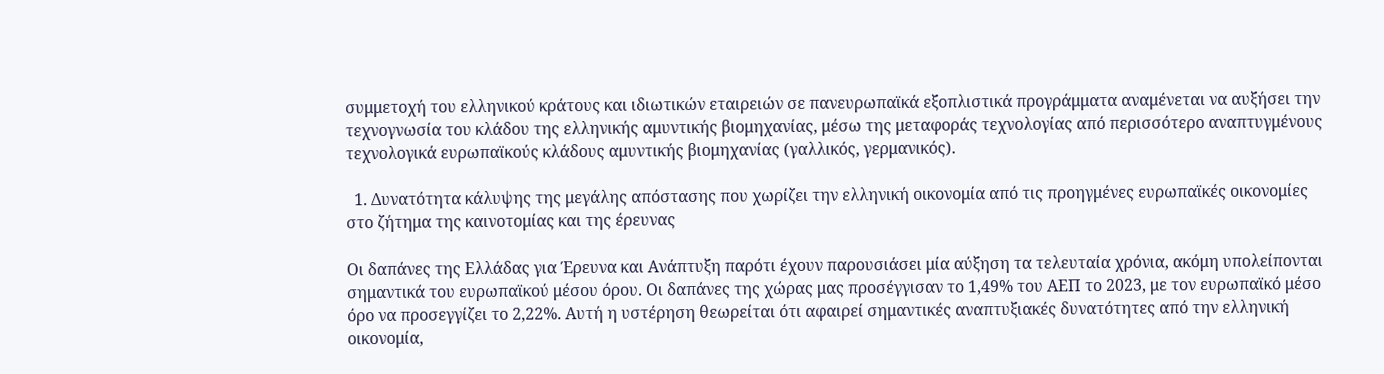συμμετοχή του ελληνικού κράτους και ιδιωτικών εταιρειών σε πανευρωπαϊκά εξοπλιστικά προγράμματα αναμένεται να αυξήσει την τεχνογνωσία του κλάδου της ελληνικής αμυντικής βιομηχανίας, μέσω της μεταφοράς τεχνολογίας από περισσότερο αναπτυγμένους τεχνολογικά ευρωπαϊκούς κλάδους αμυντικής βιομηχανίας (γαλλικός, γερμανικός).

  1. Δυνατότητα κάλυψης της μεγάλης απόστασης που χωρίζει την ελληνική οικονομία από τις προηγμένες ευρωπαϊκές οικονομίες στο ζήτημα της καινοτομίας και της έρευνας

Oι δαπάνες της Ελλάδας για Έρευνα και Ανάπτυξη παρότι έχουν παρουσιάσει μία αύξηση τα τελευταία χρόνια, ακόμη υπολείπονται σημαντικά του ευρωπαϊκού μέσου όρου. Οι δαπάνες της χώρας μας προσέγγισαν το 1,49% του ΑΕΠ το 2023, με τον ευρωπαϊκό μέσο όρο να προσεγγίζει το 2,22%. Αυτή η υστέρηση θεωρείται ότι αφαιρεί σημαντικές αναπτυξιακές δυνατότητες από την ελληνική οικονομία,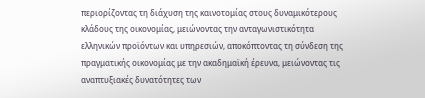περιορίζοντας τη διάχυση της καινοτομίας στους δυναμικότερους κλάδους της οικονομίας, μειώνοντας την ανταγωνιστικότητα ελληνικών προϊόντων και υπηρεσιών, αποκόπτοντας τη σύνδεση της πραγματικής οικονομίας με την ακαδημαϊκή έρευνα, μειώνοντας τις αναπτυξιακές δυνατότητες των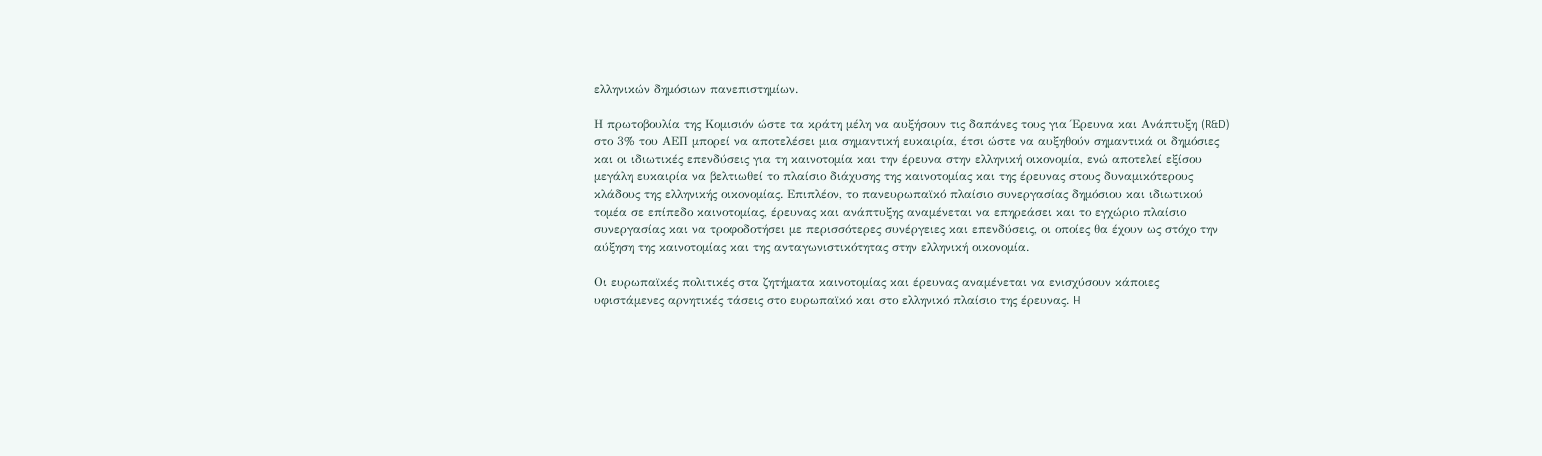ελληνικών δημόσιων πανεπιστημίων.

Η πρωτοβουλία της Κομισιόν ώστε τα κράτη μέλη να αυξήσουν τις δαπάνες τους για Έρευνα και Ανάπτυξη (R&D) στο 3% του ΑΕΠ μπορεί να αποτελέσει μια σημαντική ευκαιρία, έτσι ώστε να αυξηθούν σημαντικά οι δημόσιες και οι ιδιωτικές επενδύσεις για τη καινοτομία και την έρευνα στην ελληνική οικονομία, ενώ αποτελεί εξίσου μεγάλη ευκαιρία να βελτιωθεί το πλαίσιο διάχυσης της καινοτομίας και της έρευνας στους δυναμικότερους κλάδους της ελληνικής οικονομίας. Επιπλέον, το πανευρωπαϊκό πλαίσιο συνεργασίας δημόσιου και ιδιωτικού τομέα σε επίπεδο καινοτομίας, έρευνας και ανάπτυξης αναμένεται να επηρεάσει και το εγχώριο πλαίσιο συνεργασίας και να τροφοδοτήσει με περισσότερες συνέργειες και επενδύσεις, οι οποίες θα έχουν ως στόχο την αύξηση της καινοτομίας και της ανταγωνιστικότητας στην ελληνική οικονομία.

Οι ευρωπαϊκές πολιτικές στα ζητήματα καινοτομίας και έρευνας αναμένεται να ενισχύσουν κάποιες υφιστάμενες αρνητικές τάσεις στο ευρωπαϊκό και στο ελληνικό πλαίσιο της έρευνας. H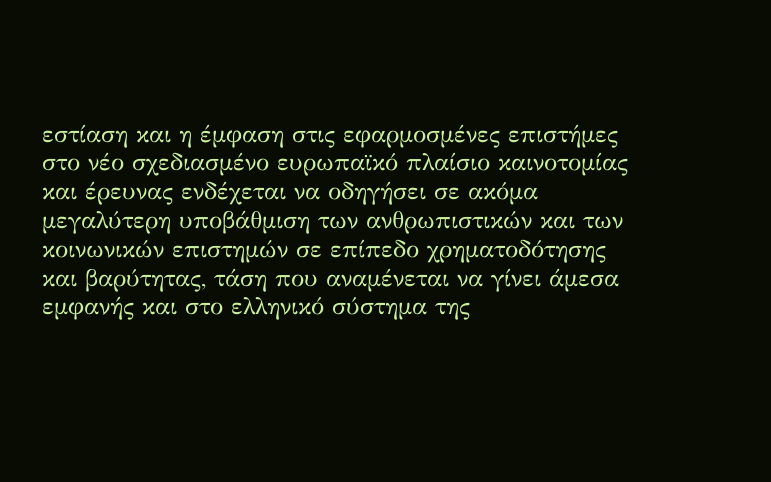εστίαση και η έμφαση στις εφαρμοσμένες επιστήμες στο νέο σχεδιασμένο ευρωπαϊκό πλαίσιο καινοτομίας και έρευνας ενδέχεται να οδηγήσει σε ακόμα μεγαλύτερη υποβάθμιση των ανθρωπιστικών και των κοινωνικών επιστημών σε επίπεδο χρηματοδότησης και βαρύτητας, τάση που αναμένεται να γίνει άμεσα εμφανής και στο ελληνικό σύστημα της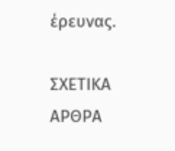έρευνας.

ΣΧΕΤΙΚΑ ΑΡΘΡΑ